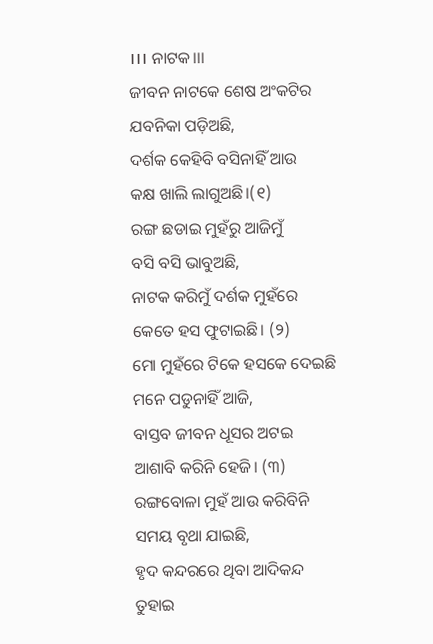।।। ନାଟକ।।।
ଜୀବନ ନାଟକେ ଶେଷ ଅଂକଟିର
ଯବନିକା ପଡ଼ିଅଛି,
ଦର୍ଶକ କେହିବି ବସିନାହିଁ ଆଉ
କକ୍ଷ ଖାଲି ଲାଗୁଅଛି।(୧)
ରଙ୍ଗ ଛଡାଇ ମୁହଁରୁ ଆଜିମୁଁ
ବସି ବସି ଭାବୁଅଛି,
ନାଟକ କରିମୁଁ ଦର୍ଶକ ମୁହଁରେ
କେତେ ହସ ଫୁଟାଇଛି। (୨)
ମୋ ମୁହଁରେ ଟିକେ ହସକେ ଦେଇଛି
ମନେ ପଡୁନାହିଁ ଆଜି,
ବାସ୍ତବ ଜୀବନ ଧୂସର ଅଟଇ
ଆଶାବି କରିନି ହେଜି। (୩)
ରଙ୍ଗବୋଳା ମୁହଁ ଆଉ କରିବିନି
ସମୟ ବୃଥା ଯାଇଛି,
ହୃଦ କନ୍ଦରରେ ଥିବା ଆଦିକନ୍ଦ
ତୁହାଇ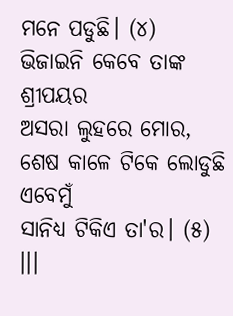ମନେ ପଡୁଛି। (୪)
ଭିଜାଇନି କେବେ ତାଙ୍କ ଶ୍ରୀପୟର
ଅସରା ଲୁହରେ ମୋର,
ଶେଷ କାଳେ ଟିକେ ଲୋଡୁଛି ଏବେମୁଁ
ସାନିଧ୍ୟ ଟିକିଏ ତା'ର। (୫)
।।।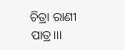ଚିତ୍ରା ରାଣୀ ପାତ୍ର।।।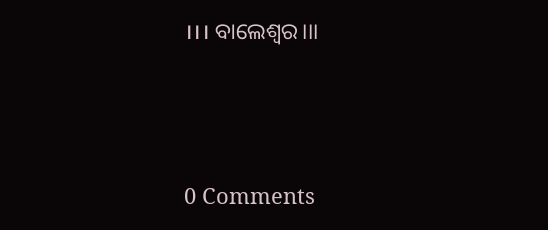।।। ବାଲେଶ୍ୱର।।।




0 Comments